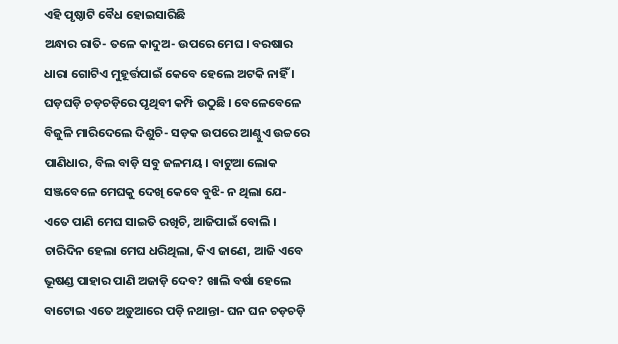ଏହି ପୃଷ୍ଠାଟି ବୈଧ ହୋଇସାରିଛି
ଅନ୍ଧାର ରାତି- ତଳେ କାଦୁଅ- ଉପରେ ମେଘ । ବରଷାର ଧାରା ଗୋଟିଏ ମୁହୂର୍ତ୍ତପାଇଁ କେବେ ହେଲେ ଅଟକି ନାହିଁ । ଘଡ଼ଘଡ଼ି ଚଡ଼ଚଡ଼ିରେ ପୃଥିବୀ କମ୍ପି ଉଠୁଛି । ବେଳେବେଳେ ବିଜୁଳି ମାରିଦେଲେ ଦିଶୁଚି- ସଡ଼କ ଉପରେ ଆଣ୍ଠୁଏ ଉଚ୍ଚରେ ପାଣିଧାର, ବିଲ ବାଡ଼ି ସବୁ ଜଳମୟ । ବାଟୁଆ ଲୋକ ସଞ୍ଜବେଳେ ମେଘକୁ ଦେଖି କେବେ ବୁଝି- ନ ଥିଲା ଯେ- ଏତେ ପାଣି ମେଘ ସାଇତି ରଖିଚି, ଆଜିପାଇଁ ବୋଲି । ଚାରିଦିନ ହେଲା ମେଘ ଧରିଥିଲା, କିଏ ଜାଣେ, ଆଜି ଏବେ ଭୂଷଣ୍ଡ ପାହାର ପାଣି ଅଜାଡ଼ି ଦେବ? ଖାଲି ବର୍ଷା ହେଲେ ବାଟୋଇ ଏତେ ଅଡ଼ୁଆରେ ପଡ଼ି ନଥାନ୍ତା- ଘନ ଘନ ଚଡ଼ଚଡ଼ି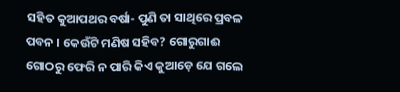ସହିତ କୁଆପଥର ବର୍ଷା- ପୁଣି ତା ସାଥିରେ ପ୍ରବଳ ପବନ । କେଉଁଟି ମଣିଷ ସହିବ? ଗୋରୁଗାଈ ଗୋଠରୁ ଫେରି ନ ପାରି କିଏ କୁଆଡ଼େ ଯେ ଗଲେ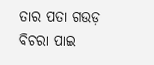ତାର ପତା ଗଉଡ଼ ବିଚରା ପାଇ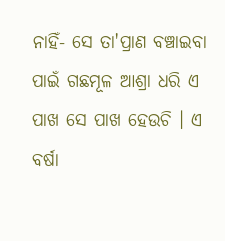ନାହିଁ- ସେ ତା'ପ୍ରାଣ ବଞ୍ଚାଇବା ପାଇଁ ଗଛମୂଳ ଆଶ୍ରା ଧରି ଏ ପାଖ ସେ ପାଖ ହେଉଚି । ଏ ବର୍ଷା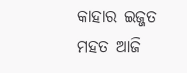କାହାର ଇଜ୍ଜତ ମହତ ଆଜି